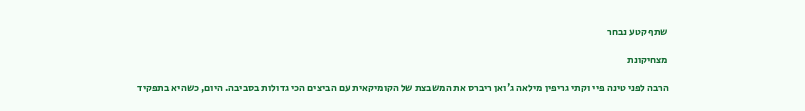שתף קטע נבחר

מצחיקונת

הרבה לפני טינה פיי וקתי גריפין מילאה ג'ואן ריברס את המשבצת של הקומיקאית עם הביצים הכי גדולות בסביבה. היום, כשהיא בתפקיד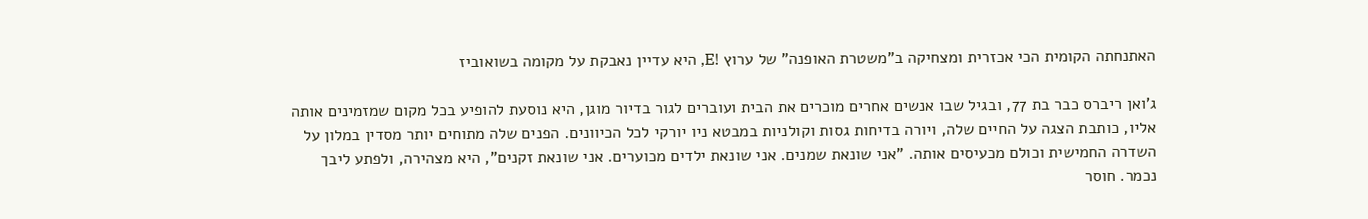האתנחתה הקומית הכי אכזרית ומצחיקה ב"משטרת האופנה" של ערוץ !E, היא עדיין נאבקת על מקומה בשואוביז

ג'ואן ריברס כבר בת 77, ובגיל שבו אנשים אחרים מוכרים את הבית ועוברים לגור בדיור מוגן, היא נוסעת להופיע בכל מקום שמזמינים אותה אליו, כותבת הצגה על החיים שלה, ויורה בדיחות גסות וקולניות במבטא ניו יורקי לכל הכיוונים. הפנים שלה מתוחים יותר מסדין במלון על השדרה החמישית וכולם מכעיסים אותה. "אני שונאת שמנים. אני שונאת ילדים מכוערים. אני שונאת זקנים", היא מצהירה, ולפתע ליבך נכמר. חוסר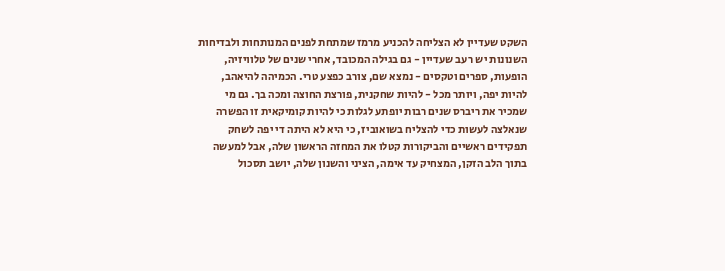השקט שעדיין לא הצליחה להכניע מרמז שמתחת לפנים המנותחות ולבדיחות השנונות יש רעב שעדיין - גם בגילה המכובד, אחרי שנים של טלוויזיה, הופעות, ספרים וטקסים - נמצא שם, צורב כפצע טרי. הכמיהה להיאהב, להיות יפה, ויותר מכל - להיות שחקנית, פורצת החוצה ומכה בך. גם מי שמכיר את ריברס שנים רבות יופתע לגלות כי להיות קומיקאית זו הפשרה שנאלצה לעשות כדי להצליח בשואוביז, כי היא לא היתה די יפה לשחק תפקידים ראשיים והביקורות קטלו את המחזה הראשון שלה, אבל למעשה בתוך הלב הזקן, המצחיק עד אימה, הציני והשנון שלה, יושב תסכול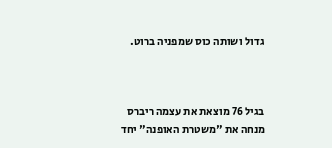גדול ושותה כוס שמפניה ברוט.



בגיל 76 מוצאת את עצמה ריברס מנחה את "משטרת האופנה" יחד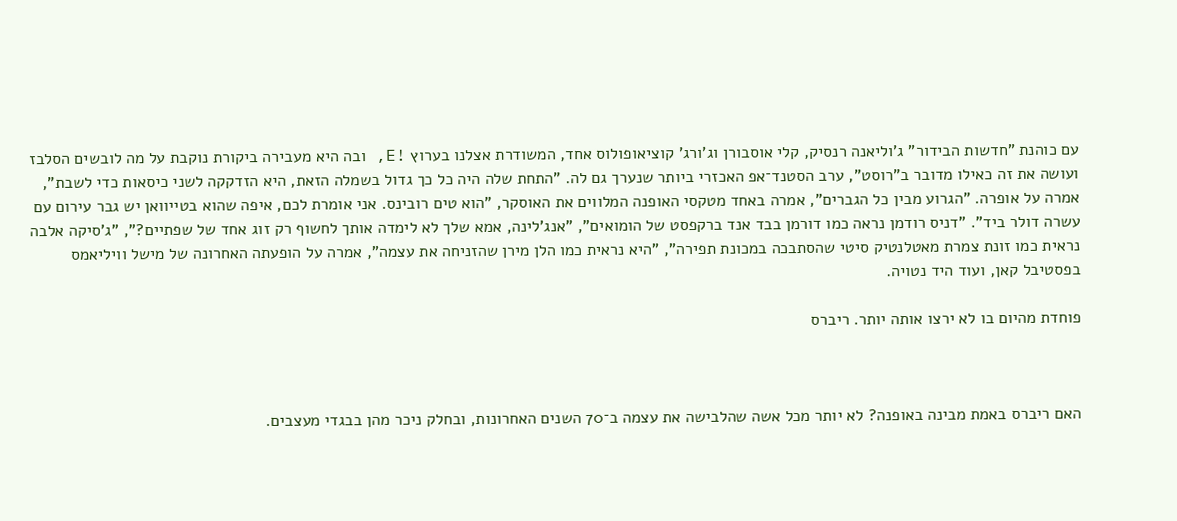עם כוהנת "חדשות הבידור" ג'וליאנה רנסיק, קלי אוסבורן וג'ורג' קוציאופולוס אחד, המשודרת אצלנו בערוץ !E, ובה היא מעבירה ביקורת נוקבת על מה לובשים הסלבז ועושה את זה כאילו מדובר ב"רוסט", ערב הסטנד־אפ האכזרי ביותר שנערך גם לה. "התחת שלה היה כל כך גדול בשמלה הזאת, היא הזדקקה לשני כיסאות כדי לשבת", אמרה על אופרה. "הגרוע מבין כל הגברים", אמרה באחד מטקסי האופנה המלווים את האוסקר, "הוא טים רובינס. אני אומרת לכם, איפה שהוא בטייוואן יש גבר עירום עם עשרה דולר ביד". "דניס רודמן נראה כמו דורמן בבד אנד ברקפסט של הומואים", "אנג'לינה, אמא שלך לא לימדה אותך לחשוף רק זוג אחד של שפתיים?", "ג'סיקה אלבה נראית כמו זונת צמרת מאטלנטיק סיטי שהסתבכה במכונת תפירה", "היא נראית כמו הלן מירן שהזניחה את עצמה", אמרה על הופעתה האחרונה של מישל וויליאמס בפסטיבל קאן, ועוד היד נטויה.

פוחדת מהיום בו לא ירצו אותה יותר. ריברס



האם ריברס באמת מבינה באופנה? לא יותר מכל אשה שהלבישה את עצמה ב־70 השנים האחרונות, ובחלק ניכר מהן בבגדי מעצבים.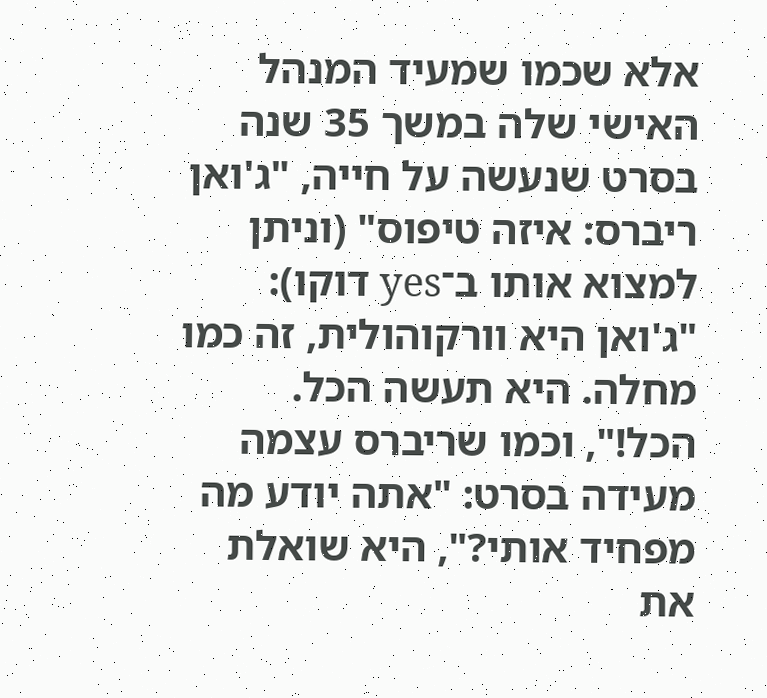אלא שכמו שמעיד המנהל האישי שלה במשך 35 שנה בסרט שנעשה על חייה, "ג'ואן ריברס: איזה טיפוס" (וניתן למצוא אותו ב־yes דוקו): "ג'ואן היא וורקוהולית, זה כמו מחלה. היא תעשה הכל. הכל!", וכמו שריברס עצמה מעידה בסרט: "אתה יודע מה מפחיד אותי?", היא שואלת את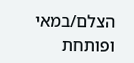הצלם/במאי ופותחת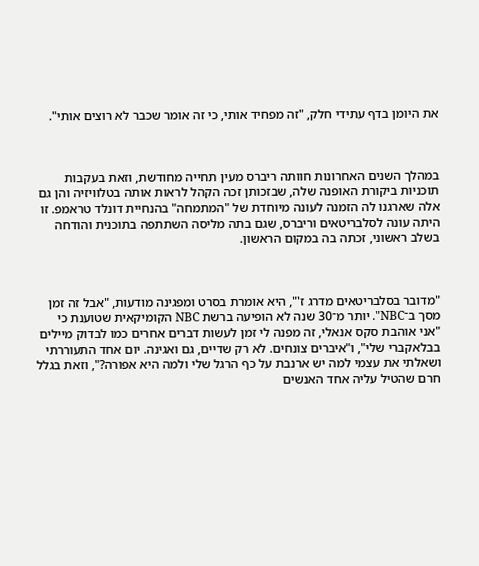את היומן בדף עתידי חלק, "זה מפחיד אותי, כי זה אומר שכבר לא רוצים אותי".



במהלך השנים האחרונות חוותה ריברס מעין תחייה מחודשת, וזאת בעקבות תוכניות ביקורת האופנה שלה, שבזכותן זכה הקהל לראות אותה בטלוויזיה והן גם אלה שארגנו לה הזמנה לעונה מיוחדת של "המתמחה" בהנחיית דונלד טראמפ. זו היתה עונה לסלבריטאים וריברס, שגם בתה מליסה השתתפה בתוכנית והודחה בשלב ראשוני, זכתה בה במקום הראשון.



"מדובר בסלבריטאים מדרג ז'", היא אומרת בסרט ומפגינה מודעות, "אבל זה זמן מסך ב־NBC". יותר מ־30 שנה לא הופיעה ברשת NBC הקומיקאית שטוענת כי "אני אוהבת סקס אנאלי, זה מפנה לי זמן לעשות דברים אחרים כמו לבדוק מיילים בבלאקברי שלי", ו"איברים צונחים. לא רק שדיים, גם ואגינה. יום אחד התעוררתי ושאלתי את עצמי למה יש ארנבת על כף הרגל שלי ולמה היא אפורה?", וזאת בגלל חרם שהטיל עליה אחד האנשים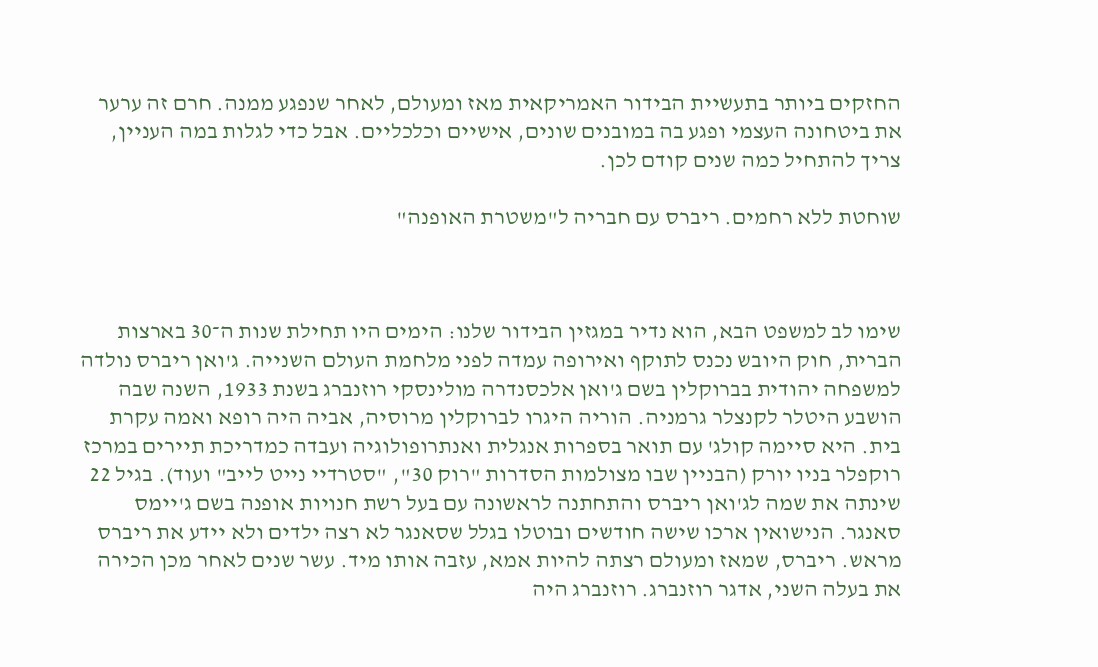החזקים ביותר בתעשיית הבידור האמריקאית מאז ומעולם, לאחר שנפגע ממנה. חרם זה ערער את ביטחונה העצמי ופגע בה במובנים שונים, אישיים וכלכליים. אבל כדי לגלות במה העניין, צריך להתחיל כמה שנים קודם לכן.

שוחטת ללא רחמים. ריברס עם חבריה ל"משטרת האופנה"



שימו לב למשפט הבא, הוא נדיר במגזין הבידור שלנו: הימים היו תחילת שנות ה־30 בארצות הברית, חוק היובש נכנס לתוקף ואירופה עמדה לפני מלחמת העולם השנייה. ג'ואן ריברס נולדה למשפחה יהודית בברוקלין בשם ג'ואן אלכסנדרה מולינסקי רוזנברג בשנת 1933, השנה שבה הושבע היטלר לקנצלר גרמניה. הוריה היגרו לברוקלין מרוסיה, אביה היה רופא ואמה עקרת בית. היא סיימה קולג' עם תואר בספרות אנגלית ואנתרופולוגיה ועבדה כמדריכת תיירים במרכז רוקפלר בניו יורק (הבניין שבו מצולמות הסדרות "רוק 30", "סטרדיי נייט לייב" ועוד). בגיל 22 שינתה את שמה לג'ואן ריברס והתחתנה לראשונה עם בעל רשת חנויות אופנה בשם ג'יימס סאנגר. הנישואין ארכו שישה חודשים ובוטלו בגלל שסאנגר לא רצה ילדים ולא יידע את ריברס מראש. ריברס, שמאז ומעולם רצתה להיות אמא, עזבה אותו מיד. עשר שנים לאחר מכן הכירה את בעלה השני, אדגר רוזנברג. רוזנברג היה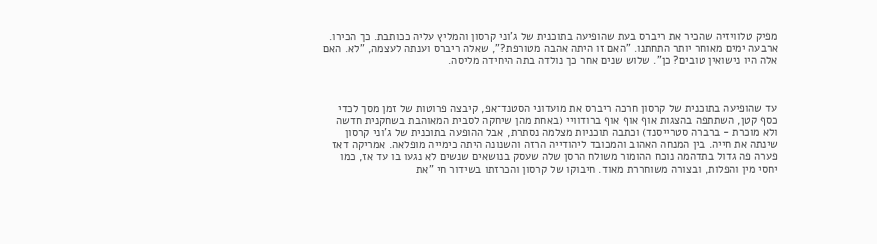מפיק טלוויזיה שהכיר את ריברס בעת שהופיעה בתוכנית של ג'וני קרסון והמליץ עליה ככותבת. כך הכירו. ארבעה ימים מאוחר יותר התחתנו. "האם זו היתה אהבה מטורפת?", שאלה ריברס וענתה לעצמה, "לא. האם אלה היו נישואין טובים? כן". שלוש שנים אחר כך נולדה בתה היחידה מליסה.



עד שהופיעה בתוכנית של קרסון חרכה ריברס את מועדוני הסטנד־אפ, קיבצה פרוטות של זמן מסך לכדי כסף קטן, השתתפה בהצגות אוף אוף אוף ברודוויי (באחת מהן שיחקה לסבית המאוהבת בשחקנית חדשה ולא מוכרת - ברברה סטרייסנד) וכתבה תוכניות מצלמה נסתרת, אבל ההופעה בתוכנית של ג'וני קרסון שינתה את חייה. בין המנחה האהוב והמכובד ליהודייה הרזה והשנונה היתה כימייה מופלאה. אמריקה דאז פערה פה גדול בתדהמה נוכח ההומור משולח הרסן שלה שעסק בנושאים שנשים לא נגעו בו עד אז, כמו יחסי מין והפלות, ובצורה משוחררת מאוד. חיבוקו של קרסון והכרזתו בשידור חי "את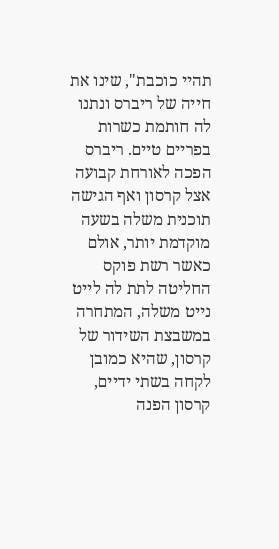תהיי כוכבת", שינו את חייה של ריברס ונתנו לה חותמת כשרות בפריים טיים. ריברס הפכה לאורחת קבועה אצל קרסון ואף הגישה תוכנית משלה בשעה מוקדמת יותר, אולם כאשר רשת פוקס החליטה לתת לה לייט נייט משלה, המתחרה במשבצת השידור של קרסון, שהיא כמובן לקחה בשתי ידיים, קרסון הפנה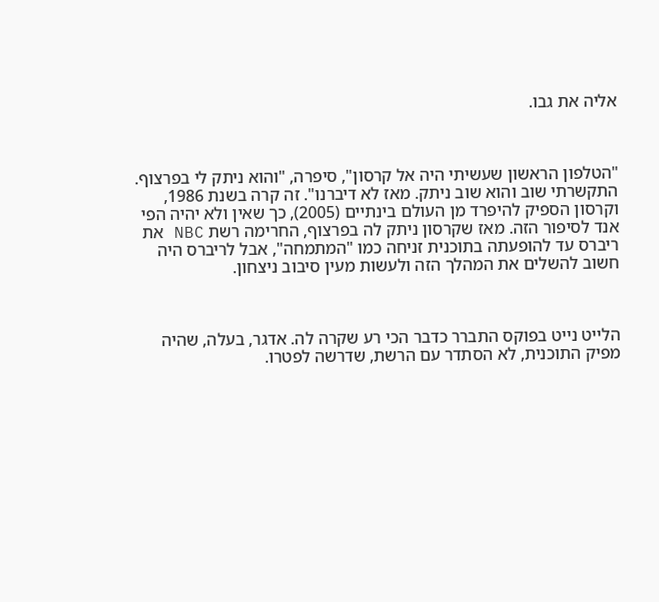אליה את גבו.



"הטלפון הראשון שעשיתי היה אל קרסון", סיפרה, "והוא ניתק לי בפרצוף. התקשרתי שוב והוא שוב ניתק. מאז לא דיברנו". זה קרה בשנת 1986, וקרסון הספיק להיפרד מן העולם בינתיים (2005), כך שאין ולא יהיה הפי אנד לסיפור הזה. מאז שקרסון ניתק לה בפרצוף, החרימה רשת NBC את ריברס עד להופעתה בתוכנית זניחה כמו "המתמחה", אבל לריברס היה חשוב להשלים את המהלך הזה ולעשות מעין סיבוב ניצחון.



הלייט נייט בפוקס התברר כדבר הכי רע שקרה לה. אדגר, בעלה, שהיה מפיק התוכנית, לא הסתדר עם הרשת, שדרשה לפטרו.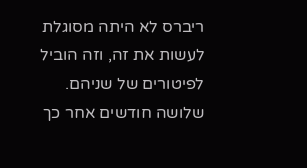ריברס לא היתה מסוגלת לעשות את זה, וזה הוביל לפיטורים של שניהם. שלושה חודשים אחר כך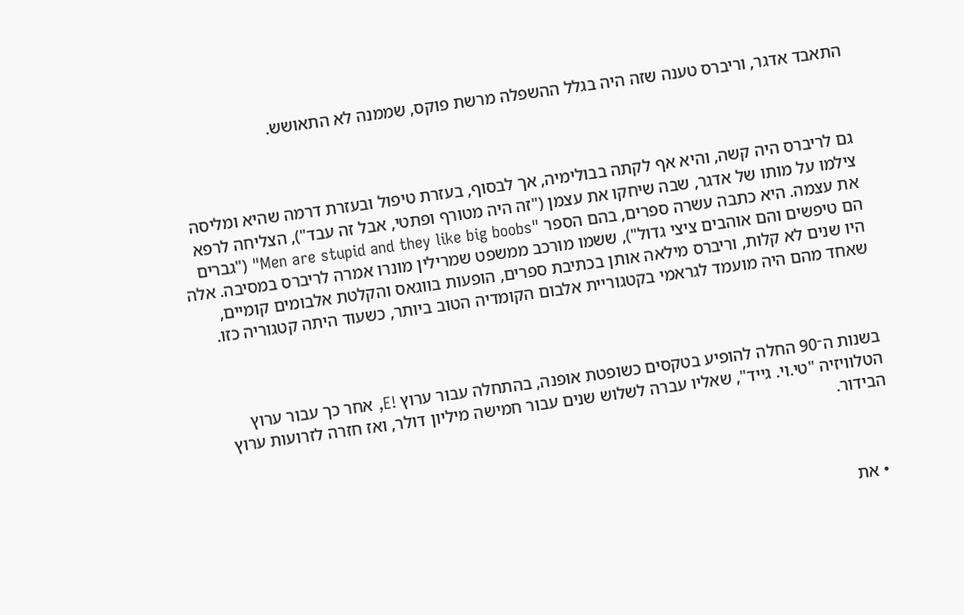התאבד אדגר, וריברס טענה שזה היה בגלל ההשפלה מרשת פוקס, שממנה לא התאושש.



גם לריברס היה קשה, והיא אף לקתה בבולימיה, אך לבסוף, בעזרת טיפול ובעזרת דרמה שהיא ומליסה צילמו על מותו של אדגר, שבה שיחקו את עצמן ("זה היה מטורף ופתטי, אבל זה עבד"), הצליחה לרפא את עצמה. היא כתבה עשרה ספרים, בהם הספר "Men are stupid and they like big boobs" ("גברים הם טיפשים והם אוהבים ציצי גדול"), ששמו מורכב ממשפט שמרילין מונרו אמרה לריברס במסיבה. אלה היו שנים לא קלות, וריברס מילאה אותן בכתיבת ספרים, הופעות בווגאס והקלטת אלבומים קומיים, שאחד מהם היה מועמד לגראמי בקטגוריית אלבום הקומדיה הטוב ביותר, כשעוד היתה קטגוריה כזו.



בשנות ה־90 החלה להופיע בטקסים כשופטת אופנה, בהתחלה עבור ערוץ !E, אחר כך עבור ערוץ הטלוויזיה "טי.וי. גייד", שאליו עברה לשלוש שנים עבור חמישה מיליון דולר, ואז חזרה לזרועות ערוץ הבידור.



  • את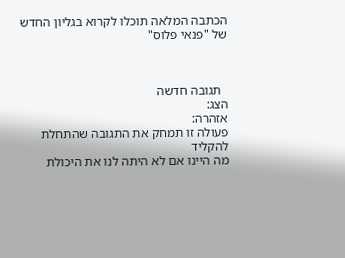הכתבה המלאה תוכלו לקרוא בגליון החדש של "פנאי פלוס"



  תגובה חדשה
הצג:
אזהרה:
פעולה זו תמחק את התגובה שהתחלת להקליד
מה היינו אם לא היתה לנו את היכולת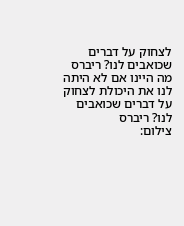לצחוק על דברים שכואבים לנו? ריברס
מה היינו אם לא היתה לנו את היכולת לצחוק על דברים שכואבים לנו? ריברס
צילום: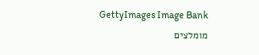GettyImages Image Bank
מומלצים